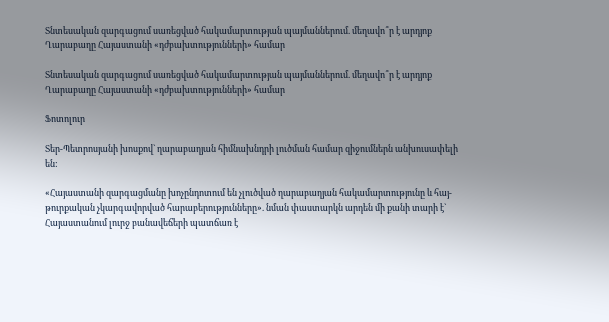Տնտեսական զարգացում սառեցված հակամարտության պայմաններում. մեղավո՞ր է արդյոք Ղարաբաղը Հայաստանի «դժբախտությունների» համար

Տնտեսական զարգացում սառեցված հակամարտության պայմաններում. մեղավո՞ր է արդյոք Ղարաբաղը Հայաստանի «դժբախտությունների» համար

Ֆոտոլուր

Տեր-Պետրոսյանի խոսքով` ղարաբաղյան հիմնախնդրի լուծման համար զիջումներն անխուսափելի են:

«Հայաստանի զարգացմանը խոչընդոտում են չլուծված ղարաբաղյան հակամարտությունը և հայ-թուրքական չկարգավորված հարաբերությունները». նման փաստարկն արդեն մի քանի տարի է` Հայաստանում լուրջ բանավեճերի պատճառ է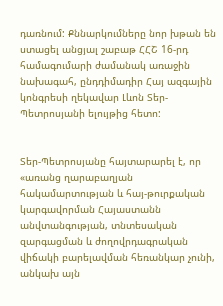դառնում: Քննարկումները նոր խթան են ստացել անցյալ շաբաթ ՀՀՇ 16-րդ համագումարի ժամանակ առաջին նախագահ, ընդդիմադիր Հայ ազգային կոնգրեսի ղեկավար Լևոն Տեր-Պետրոսյանի ելույթից հետո:


Տեր-Պետրոսյանը հայտարարել է, որ «առանց ղարաբաղյան հակամարտության և հայ-թուրքական կարգավորման Հայաստանն անվտանգության, տնտեսական զարգացման և ժողովրդագրական վիճակի բարելավման հեռանկար չունի, անկախ այն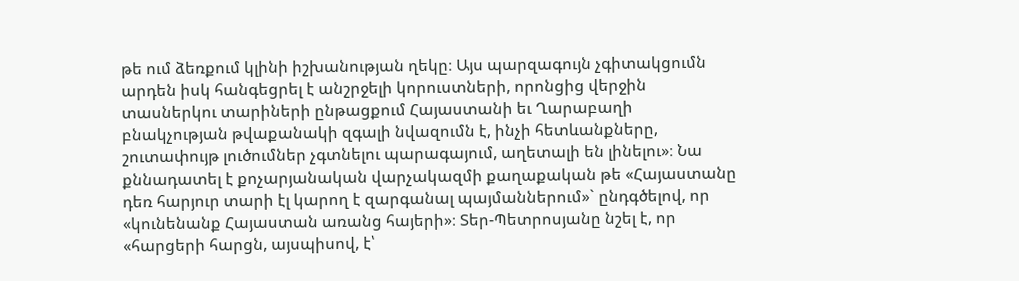թե ում ձեռքում կլինի իշխանության ղեկը։ Այս պարզագույն չգիտակցումն արդեն իսկ հանգեցրել է անշրջելի կորուստների, որոնցից վերջին տասներկու տարիների ընթացքում Հայաստանի եւ Ղարաբաղի բնակչության թվաքանակի զգալի նվազումն է, ինչի հետևանքները, շուտափույթ լուծումներ չգտնելու պարագայում, աղետալի են լինելու»։ Նա քննադատել է քոչարյանական վարչակազմի քաղաքական թե «Հայաստանը դեռ հարյուր տարի էլ կարող է զարգանալ պայմաններում»` ընդգծելով, որ «կունենանք Հայաստան առանց հայերի»։ Տեր-Պետրոսյանը նշել է, որ «հարցերի հարցն, այսպիսով, է՝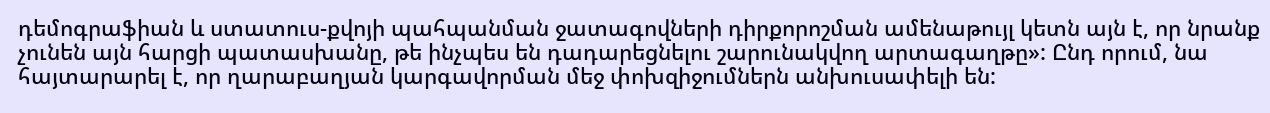դեմոգրաֆիան և ստատուս-քվոյի պահպանման ջատագովների դիրքորոշման ամենաթույլ կետն այն է, որ նրանք չունեն այն հարցի պատասխանը, թե ինչպես են դադարեցնելու շարունակվող արտագաղթը»: Ընդ որում, նա հայտարարել է, որ ղարաբաղյան կարգավորման մեջ փոխզիջումներն անխուսափելի են: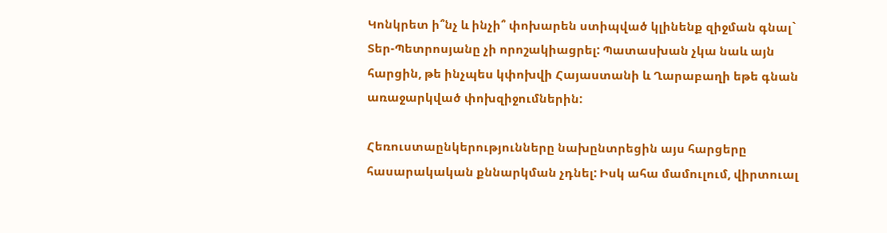Կոնկրետ ի՞նչ և ինչի՞ փոխարեն ստիպված կլինենք զիջման գնալ` Տեր-Պետրոսյանը չի որոշակիացրել: Պատասխան չկա նաև այն հարցին, թե ինչպես կփոխվի Հայաստանի և Ղարաբաղի եթե գնան առաջարկված փոխզիջումներին:

Հեռուստաընկերությունները նախընտրեցին այս հարցերը հասարակական քննարկման չդնել: Իսկ ահա մամուլում, վիրտուալ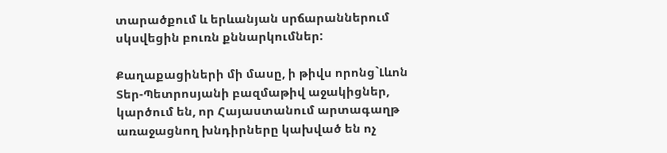տարածքում և երևանյան սրճարաններում սկսվեցին բուռն քննարկումներ:

Քաղաքացիների մի մասը, ի թիվս որոնց`Լևոն Տեր-Պետրոսյանի բազմաթիվ աջակիցներ, կարծում են, որ Հայաստանում արտագաղթ առաջացնող խնդիրները կախված են ոչ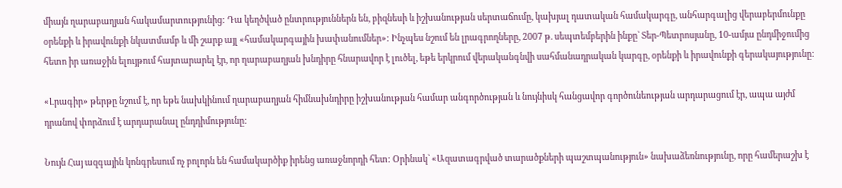միայն ղարաբաղյան հակամարտությունից: Դա կեղծված ընտրություններն են, բիզնեսի և իշխանության սերտաճումը, կախյալ դատական համակարգը, անհարգալից վերաբերմունքը օրենքի և իրավունքի նկատմամբ և մի շարք այլ «համակարգային խափանումներ»: Ինչպես նշում են լրագրողները, 2007 թ. սեպտեմբերին ինքը` Տեր-Պետրոսյանը, 10-ամյա ընդմիջումից հետո իր առաջին ելույթում հայտարարել էր, որ ղարաբաղյան խնդիրը հնարավոր է լուծել, եթե երկրում վերականգնվի սահմանադրական կարգը, օրենքի և իրավունքի գերակայությունը:

«Լրագիր» թերթը նշում է, որ եթե նախկինում ղարաբաղյան հիմնախնդիրը իշխանության համար անգործության և նույնիսկ հանցավոր գործունեության արդարացում էր, ապա այժմ դրանով փորձում է արդարանալ ընդդիմությունը:

Նույն Հայ ազգային կոնգրեսում ոչ բոլորն են համակարծիք իրենց առաջնորդի հետ: Օրինակ` «Ազատագրված տարածքների պաշտպանություն» նախաձեռնությունը, որը համերաշխ է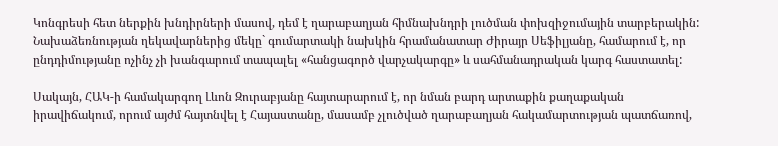Կոնգրեսի հետ ներքին խնդիրների մասով, դեմ է ղարաբաղյան հիմնախնդրի լուծման փոխզիջումային տարբերակին: Նախաձեռնության ղեկավարներից մեկը` գումարտակի նախկին հրամանատար Ժիրայր Սեֆիլյանը, համարում է, որ ընդդիմությանը ոչինչ չի խանգարում տապալել «հանցագործ վարչակարգը» և սահմանադրական կարգ հաստատել:

Սակայն, ՀԱԿ-ի համակարգող Լևոն Զուրաբյանը հայտարարում է, որ նման բարդ արտաքին քաղաքական իրավիճակում, որում այժմ հայտնվել է Հայաստանը, մասամբ չլուծված ղարաբաղյան հակամարտության պատճառով,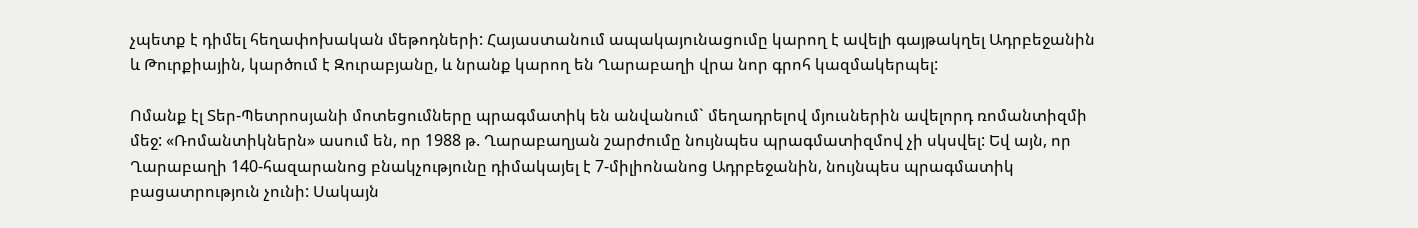չպետք է դիմել հեղափոխական մեթոդների: Հայաստանում ապակայունացումը կարող է ավելի գայթակղել Ադրբեջանին և Թուրքիային, կարծում է Զուրաբյանը, և նրանք կարող են Ղարաբաղի վրա նոր գրոհ կազմակերպել:

Ոմանք էլ Տեր-Պետրոսյանի մոտեցումները պրագմատիկ են անվանում` մեղադրելով մյուսներին ավելորդ ռոմանտիզմի մեջ: «Ռոմանտիկներն» ասում են, որ 1988 թ. Ղարաբաղյան շարժումը նույնպես պրագմատիզմով չի սկսվել: Եվ այն, որ Ղարաբաղի 140-հազարանոց բնակչությունը դիմակայել է 7-միլիոնանոց Ադրբեջանին, նույնպես պրագմատիկ բացատրություն չունի: Սակայն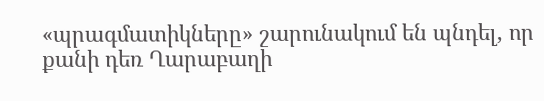«պրագմատիկները» շարունակում են պնդել, որ քանի դեռ Ղարաբաղի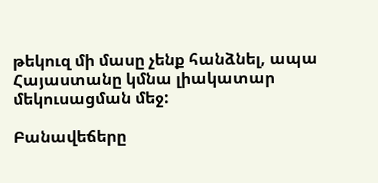թեկուզ մի մասը չենք հանձնել, ապա Հայաստանը կմնա լիակատար մեկուսացման մեջ:

Բանավեճերը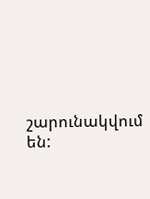շարունակվում են: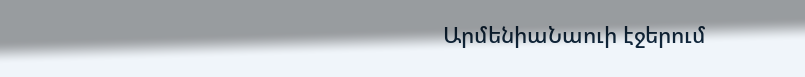ԱրմենիաՆաուի էջերում